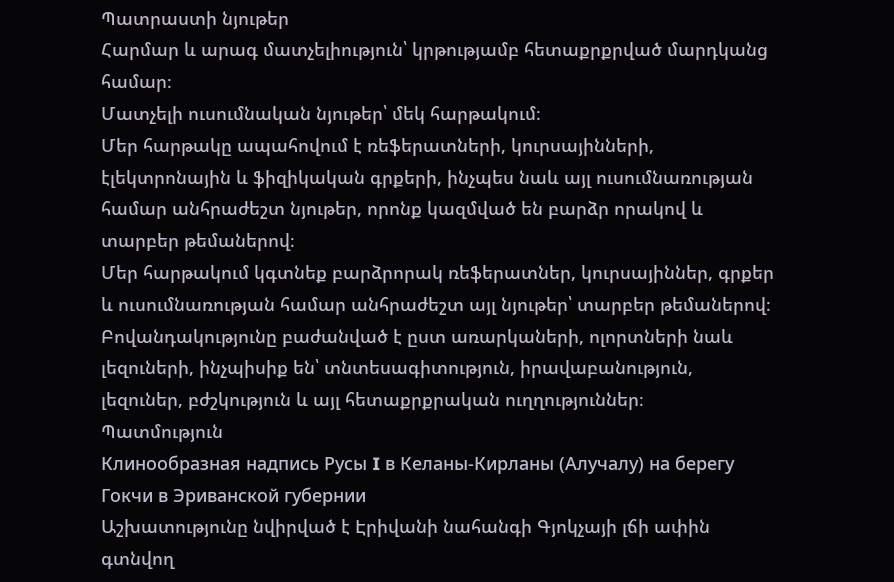Պատրաստի նյութեր
Հարմար և արագ մատչելիություն՝ կրթությամբ հետաքրքրված մարդկանց համար։
Մատչելի ուսումնական նյութեր՝ մեկ հարթակում։
Մեր հարթակը ապահովում է ռեֆերատների, կուրսայինների, էլեկտրոնային և ֆիզիկական գրքերի, ինչպես նաև այլ ուսումնառության համար անհրաժեշտ նյութեր, որոնք կազմված են բարձր որակով և տարբեր թեմաներով։
Մեր հարթակում կգտնեք բարձրորակ ռեֆերատներ, կուրսայիններ, գրքեր և ուսումնառության համար անհրաժեշտ այլ նյութեր՝ տարբեր թեմաներով։
Բովանդակությունը բաժանված է ըստ առարկաների, ոլորտների նաև լեզուների, ինչպիսիք են՝ տնտեսագիտություն, իրավաբանություն, լեզուներ, բժշկություն և այլ հետաքրքրական ուղղություններ։
Պատմություն
Клинообразная надпись Русы I в Келаны-Кирланы (Алучалу) на берегу Гокчи в Эриванской губернии
Աշխատությունը նվիրված է Էրիվանի նահանգի Գյոկչայի լճի ափին գտնվող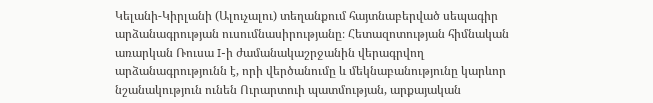Կելանի-Կիրլանի (Ալուչալու) տեղանքում հայտնաբերված սեպագիր արձանագրության ուսումնասիրությանը։ Հետազոտության հիմնական առարկան Ռուսա I-ի ժամանակաշրջանին վերագրվող արձանագրությունն է, որի վերծանումը և մեկնաբանությունը կարևոր նշանակություն ունեն Ուրարտուի պատմության, արքայական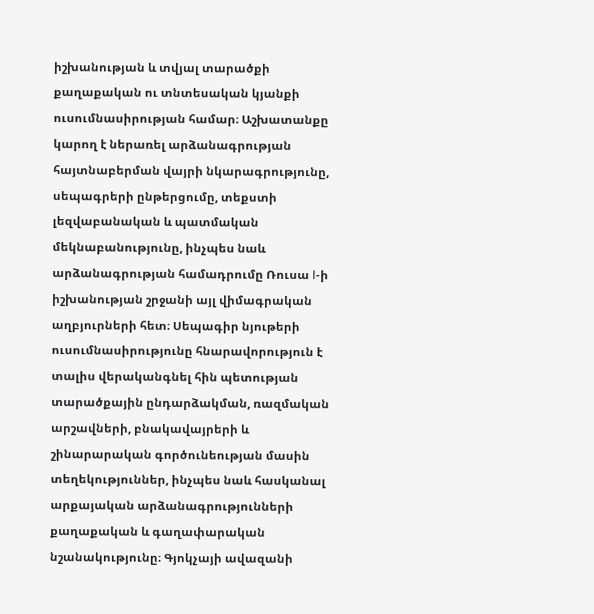իշխանության և տվյալ տարածքի քաղաքական ու տնտեսական կյանքի ուսումնասիրության համար։ Աշխատանքը կարող է ներառել արձանագրության հայտնաբերման վայրի նկարագրությունը, սեպագրերի ընթերցումը, տեքստի լեզվաբանական և պատմական մեկնաբանությունը, ինչպես նաև արձանագրության համադրումը Ռուսա I-ի իշխանության շրջանի այլ վիմագրական աղբյուրների հետ։ Սեպագիր նյութերի ուսումնասիրությունը հնարավորություն է տալիս վերականգնել հին պետության տարածքային ընդարձակման, ռազմական արշավների, բնակավայրերի և շինարարական գործունեության մասին տեղեկություններ, ինչպես նաև հասկանալ արքայական արձանագրությունների քաղաքական և գաղափարական նշանակությունը։ Գյոկչայի ավազանի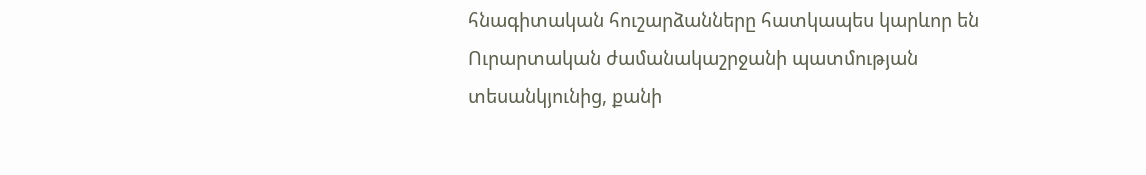հնագիտական հուշարձանները հատկապես կարևոր են Ուրարտական ժամանակաշրջանի պատմության տեսանկյունից, քանի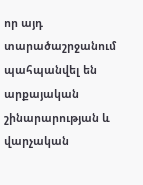որ այդ տարածաշրջանում պահպանվել են արքայական շինարարության և վարչական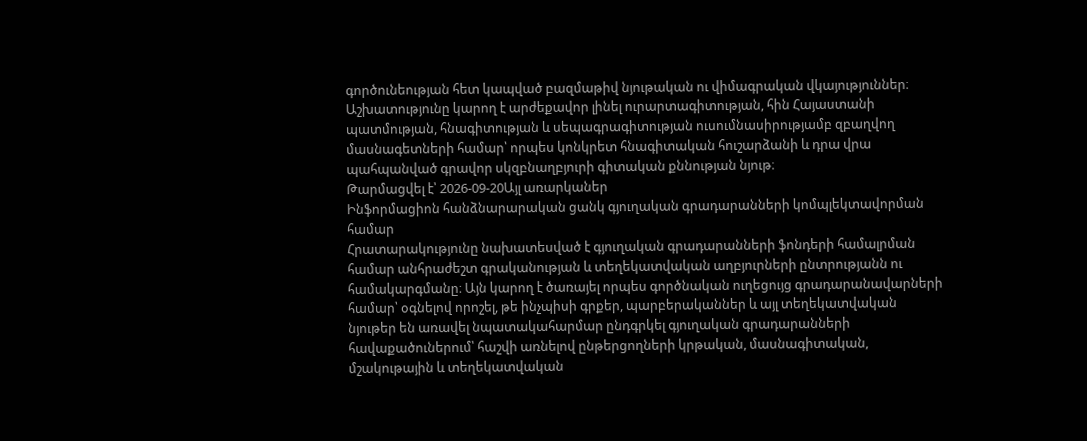գործունեության հետ կապված բազմաթիվ նյութական ու վիմագրական վկայություններ։ Աշխատությունը կարող է արժեքավոր լինել ուրարտագիտության, հին Հայաստանի պատմության, հնագիտության և սեպագրագիտության ուսումնասիրությամբ զբաղվող մասնագետների համար՝ որպես կոնկրետ հնագիտական հուշարձանի և դրա վրա պահպանված գրավոր սկզբնաղբյուրի գիտական քննության նյութ։
Թարմացվել է՝ 2026-09-20Այլ առարկաներ
Ինֆորմացիոն հանձնարարական ցանկ գյուղական գրադարանների կոմպլեկտավորման համար
Հրատարակությունը նախատեսված է գյուղական գրադարանների ֆոնդերի համալրման համար անհրաժեշտ գրականության և տեղեկատվական աղբյուրների ընտրությանն ու համակարգմանը։ Այն կարող է ծառայել որպես գործնական ուղեցույց գրադարանավարների համար՝ օգնելով որոշել, թե ինչպիսի գրքեր, պարբերականներ և այլ տեղեկատվական նյութեր են առավել նպատակահարմար ընդգրկել գյուղական գրադարանների հավաքածուներում՝ հաշվի առնելով ընթերցողների կրթական, մասնագիտական, մշակութային և տեղեկատվական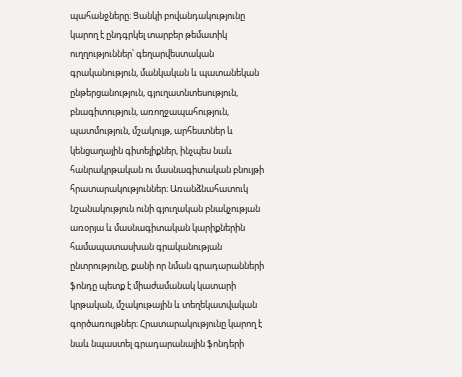պահանջները։ Ցանկի բովանդակությունը կարող է ընդգրկել տարբեր թեմատիկ ուղղություններ՝ գեղարվեստական գրականություն, մանկական և պատանեկան ընթերցանություն, գյուղատնտեսություն, բնագիտություն, առողջապահություն, պատմություն, մշակույթ, արհեստներ և կենցաղային գիտելիքներ, ինչպես նաև հանրակրթական ու մասնագիտական բնույթի հրատարակություններ։ Առանձնահատուկ նշանակություն ունի գյուղական բնակչության առօրյա և մասնագիտական կարիքներին համապատասխան գրականության ընտրությունը, քանի որ նման գրադարանների ֆոնդը պետք է միաժամանակ կատարի կրթական, մշակութային և տեղեկատվական գործառույթներ։ Հրատարակությունը կարող է նաև նպաստել գրադարանային ֆոնդերի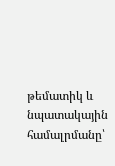թեմատիկ և նպատակային համալրմանը՝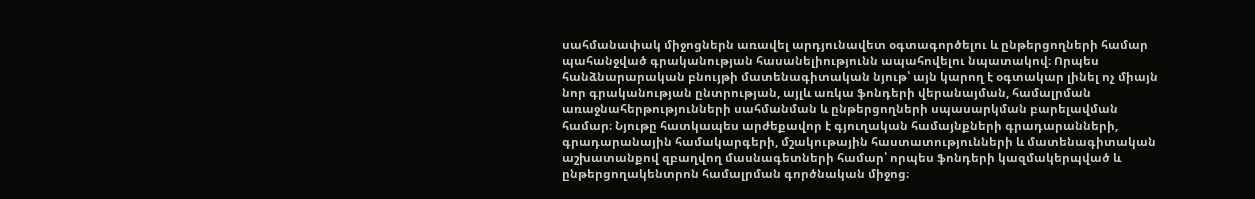սահմանափակ միջոցներն առավել արդյունավետ օգտագործելու և ընթերցողների համար պահանջված գրականության հասանելիությունն ապահովելու նպատակով։ Որպես հանձնարարական բնույթի մատենագիտական նյութ՝ այն կարող է օգտակար լինել ոչ միայն նոր գրականության ընտրության, այլև առկա ֆոնդերի վերանայման, համալրման առաջնահերթությունների սահմանման և ընթերցողների սպասարկման բարելավման համար։ Նյութը հատկապես արժեքավոր է գյուղական համայնքների գրադարանների, գրադարանային համակարգերի, մշակութային հաստատությունների և մատենագիտական աշխատանքով զբաղվող մասնագետների համար՝ որպես ֆոնդերի կազմակերպված և ընթերցողակենտրոն համալրման գործնական միջոց։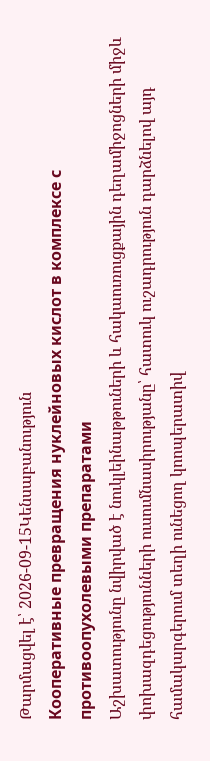Թարմացվել է՝ 2026-09-15Կենսաբանություն
Кооперативные превращения нуклейновых кислот в комплексе с противоопухолевыми препаратами
Աշխատությունը նվիրված է նուկլեինաթթուների և հակաուռուցքային դեղամիջոցների միջև փոխազդեցությունների ուսումնասիրությանը՝ հատուկ ուշադրություն դարձնելով այդ համակարգերում տեղի ունեցող կոոպերատիվ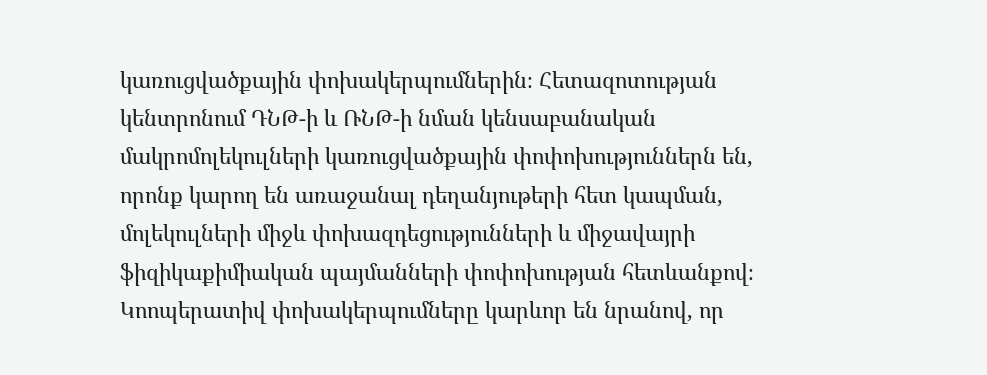կառուցվածքային փոխակերպումներին։ Հետազոտության կենտրոնում ԴՆԹ-ի և ՌՆԹ-ի նման կենսաբանական մակրոմոլեկուլների կառուցվածքային փոփոխություններն են, որոնք կարող են առաջանալ դեղանյութերի հետ կապման, մոլեկուլների միջև փոխազդեցությունների և միջավայրի ֆիզիկաքիմիական պայմանների փոփոխության հետևանքով։ Կոոպերատիվ փոխակերպումները կարևոր են նրանով, որ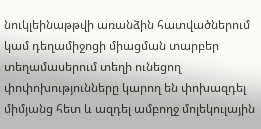նուկլեինաթթվի առանձին հատվածներում կամ դեղամիջոցի միացման տարբեր տեղամասերում տեղի ունեցող փոփոխությունները կարող են փոխազդել միմյանց հետ և ազդել ամբողջ մոլեկուլային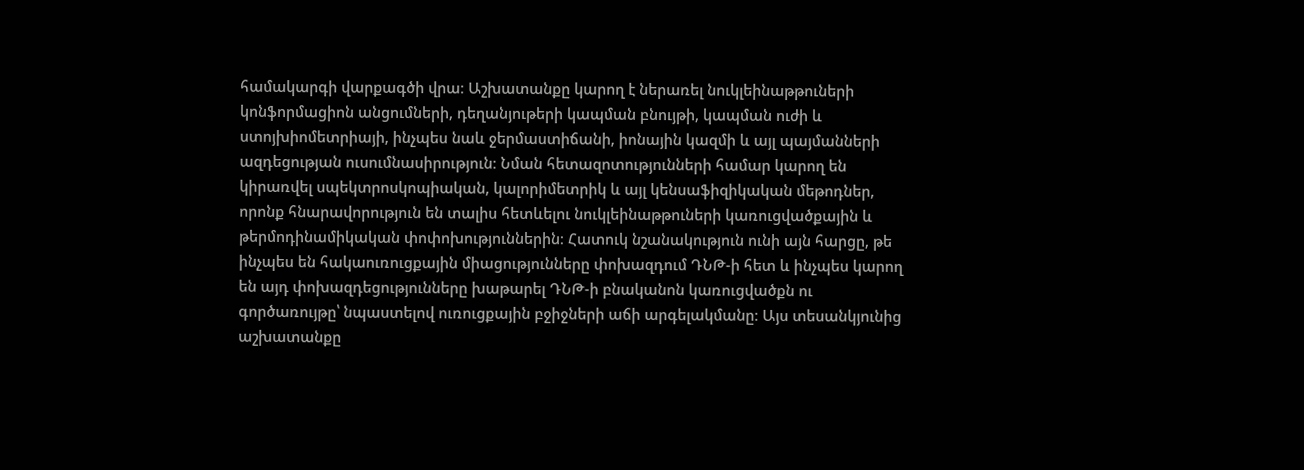համակարգի վարքագծի վրա։ Աշխատանքը կարող է ներառել նուկլեինաթթուների կոնֆորմացիոն անցումների, դեղանյութերի կապման բնույթի, կապման ուժի և ստոյխիոմետրիայի, ինչպես նաև ջերմաստիճանի, իոնային կազմի և այլ պայմանների ազդեցության ուսումնասիրություն։ Նման հետազոտությունների համար կարող են կիրառվել սպեկտրոսկոպիական, կալորիմետրիկ և այլ կենսաֆիզիկական մեթոդներ, որոնք հնարավորություն են տալիս հետևելու նուկլեինաթթուների կառուցվածքային և թերմոդինամիկական փոփոխություններին։ Հատուկ նշանակություն ունի այն հարցը, թե ինչպես են հակաուռուցքային միացությունները փոխազդում ԴՆԹ-ի հետ և ինչպես կարող են այդ փոխազդեցությունները խաթարել ԴՆԹ-ի բնականոն կառուցվածքն ու գործառույթը՝ նպաստելով ուռուցքային բջիջների աճի արգելակմանը։ Այս տեսանկյունից աշխատանքը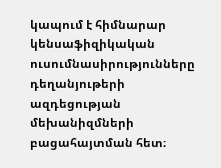կապում է հիմնարար կենսաֆիզիկական ուսումնասիրությունները դեղանյութերի ազդեցության մեխանիզմների բացահայտման հետ։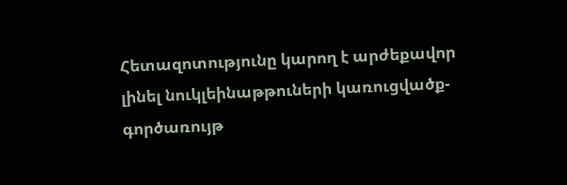Հետազոտությունը կարող է արժեքավոր լինել նուկլեինաթթուների կառուցվածք-գործառույթ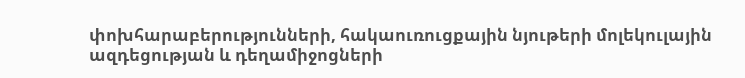փոխհարաբերությունների, հակաուռուցքային նյութերի մոլեկուլային ազդեցության և դեղամիջոցների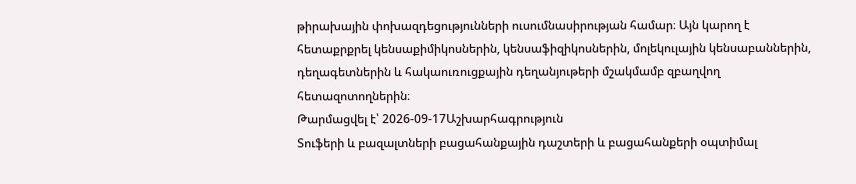թիրախային փոխազդեցությունների ուսումնասիրության համար։ Այն կարող է հետաքրքրել կենսաքիմիկոսներին, կենսաֆիզիկոսներին, մոլեկուլային կենսաբաններին, դեղագետներին և հակաուռուցքային դեղանյութերի մշակմամբ զբաղվող հետազոտողներին։
Թարմացվել է՝ 2026-09-17Աշխարհագրություն
Տուֆերի և բազալտների բացահանքային դաշտերի և բացահանքերի օպտիմալ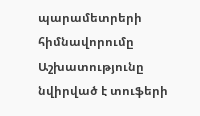պարամետրերի հիմնավորումը
Աշխատությունը նվիրված է տուֆերի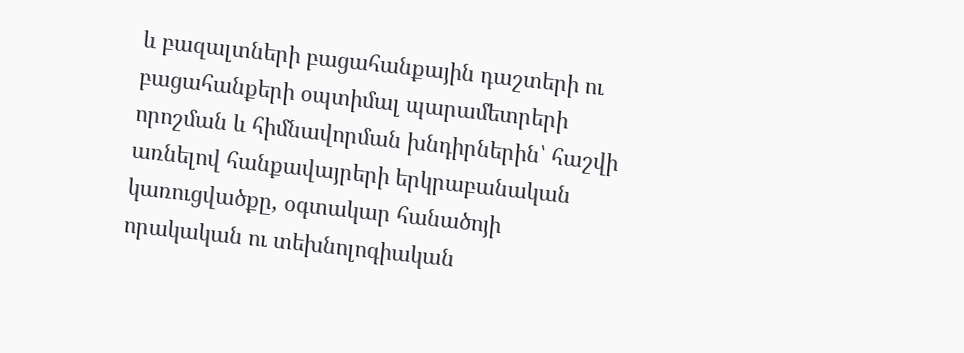և բազալտների բացահանքային դաշտերի ու բացահանքերի օպտիմալ պարամետրերի որոշման և հիմնավորման խնդիրներին՝ հաշվի առնելով հանքավայրերի երկրաբանական կառուցվածքը, օգտակար հանածոյի որակական ու տեխնոլոգիական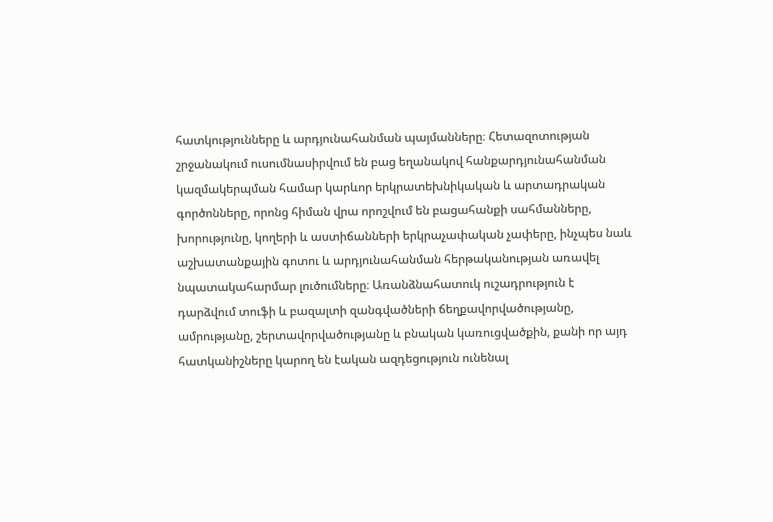հատկությունները և արդյունահանման պայմանները։ Հետազոտության շրջանակում ուսումնասիրվում են բաց եղանակով հանքարդյունահանման կազմակերպման համար կարևոր երկրատեխնիկական և արտադրական գործոնները, որոնց հիման վրա որոշվում են բացահանքի սահմանները, խորությունը, կողերի և աստիճանների երկրաչափական չափերը, ինչպես նաև աշխատանքային գոտու և արդյունահանման հերթականության առավել նպատակահարմար լուծումները։ Առանձնահատուկ ուշադրություն է դարձվում տուֆի և բազալտի զանգվածների ճեղքավորվածությանը, ամրությանը, շերտավորվածությանը և բնական կառուցվածքին, քանի որ այդ հատկանիշները կարող են էական ազդեցություն ունենալ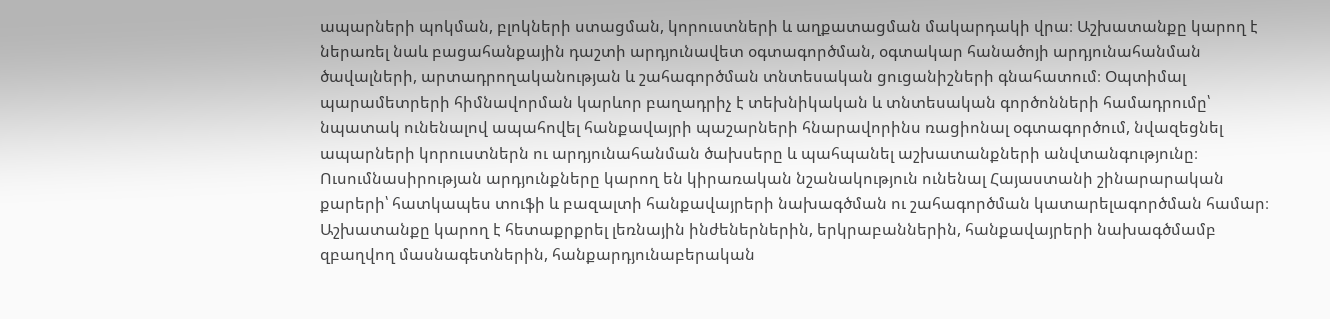ապարների պոկման, բլոկների ստացման, կորուստների և աղքատացման մակարդակի վրա։ Աշխատանքը կարող է ներառել նաև բացահանքային դաշտի արդյունավետ օգտագործման, օգտակար հանածոյի արդյունահանման ծավալների, արտադրողականության և շահագործման տնտեսական ցուցանիշների գնահատում։ Օպտիմալ պարամետրերի հիմնավորման կարևոր բաղադրիչ է տեխնիկական և տնտեսական գործոնների համադրումը՝ նպատակ ունենալով ապահովել հանքավայրի պաշարների հնարավորինս ռացիոնալ օգտագործում, նվազեցնել ապարների կորուստներն ու արդյունահանման ծախսերը և պահպանել աշխատանքների անվտանգությունը։ Ուսումնասիրության արդյունքները կարող են կիրառական նշանակություն ունենալ Հայաստանի շինարարական քարերի՝ հատկապես տուֆի և բազալտի հանքավայրերի նախագծման ու շահագործման կատարելագործման համար։ Աշխատանքը կարող է հետաքրքրել լեռնային ինժեներներին, երկրաբաններին, հանքավայրերի նախագծմամբ զբաղվող մասնագետներին, հանքարդյունաբերական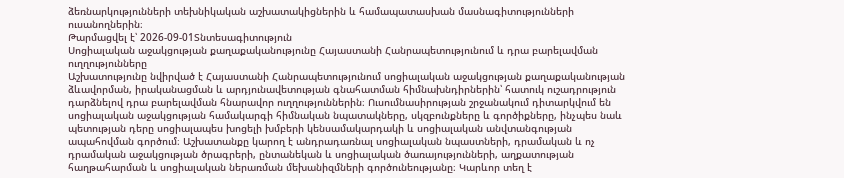ձեռնարկությունների տեխնիկական աշխատակիցներին և համապատասխան մասնագիտությունների ուսանողներին։
Թարմացվել է՝ 2026-09-01Տնտեսագիտություն
Սոցիալական աջակցության քաղաքականությունը Հայաստանի Հանրապետությունում և դրա բարելավման ուղղությունները
Աշխատությունը նվիրված է Հայաստանի Հանրապետությունում սոցիալական աջակցության քաղաքականության ձևավորման, իրականացման և արդյունավետության գնահատման հիմնախնդիրներին՝ հատուկ ուշադրություն դարձնելով դրա բարելավման հնարավոր ուղղություններին։ Ուսումնասիրության շրջանակում դիտարկվում են սոցիալական աջակցության համակարգի հիմնական նպատակները, սկզբունքները և գործիքները, ինչպես նաև պետության դերը սոցիալապես խոցելի խմբերի կենսամակարդակի և սոցիալական անվտանգության ապահովման գործում։ Աշխատանքը կարող է անդրադառնալ սոցիալական նպաստների, դրամական և ոչ դրամական աջակցության ծրագրերի, ընտանեկան և սոցիալական ծառայությունների, աղքատության հաղթահարման և սոցիալական ներառման մեխանիզմների գործունեությանը։ Կարևոր տեղ է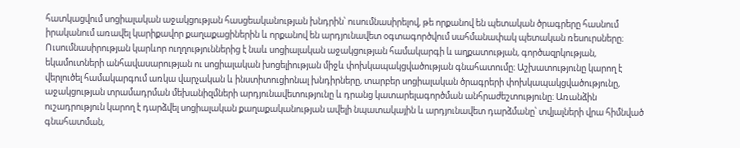հատկացվում սոցիալական աջակցության հասցեականության խնդրին՝ ուսումնասիրելով, թե որքանով են պետական ծրագրերը հասնում իրականում առավել կարիքավոր քաղաքացիներին և որքանով են արդյունավետ օգտագործվում սահմանափակ պետական ռեսուրսները։ Ուսումնասիրության կարևոր ուղղություններից է նաև սոցիալական աջակցության համակարգի և աղքատության, գործազրկության, եկամուտների անհավասարության ու սոցիալական խոցելիության միջև փոխկապակցվածության գնահատումը։ Աշխատությունը կարող է վերլուծել համակարգում առկա վարչական և ինստիտուցիոնալ խնդիրները, տարբեր սոցիալական ծրագրերի փոխկապակցվածությունը, աջակցության տրամադրման մեխանիզմների արդյունավետությունը և դրանց կատարելագործման անհրաժեշտությունը։ Առանձին ուշադրություն կարող է դարձվել սոցիալական քաղաքականության ավելի նպատակային և արդյունավետ դարձմանը՝ տվյալների վրա հիմնված գնահատման,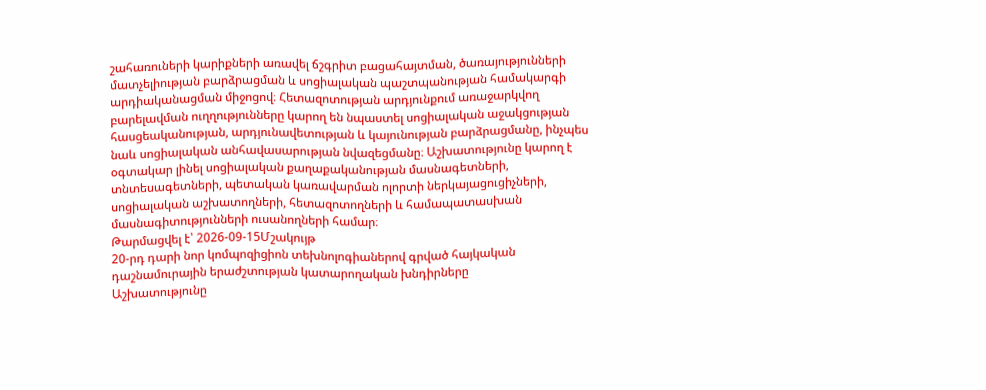շահառուների կարիքների առավել ճշգրիտ բացահայտման, ծառայությունների մատչելիության բարձրացման և սոցիալական պաշտպանության համակարգի արդիականացման միջոցով։ Հետազոտության արդյունքում առաջարկվող բարելավման ուղղությունները կարող են նպաստել սոցիալական աջակցության հասցեականության, արդյունավետության և կայունության բարձրացմանը, ինչպես նաև սոցիալական անհավասարության նվազեցմանը։ Աշխատությունը կարող է օգտակար լինել սոցիալական քաղաքականության մասնագետների, տնտեսագետների, պետական կառավարման ոլորտի ներկայացուցիչների, սոցիալական աշխատողների, հետազոտողների և համապատասխան մասնագիտությունների ուսանողների համար։
Թարմացվել է՝ 2026-09-15Մշակույթ
20-րդ դարի նոր կոմպոզիցիոն տեխնոլոգիաներով գրված հայկական դաշնամուրային երաժշտության կատարողական խնդիրները
Աշխատությունը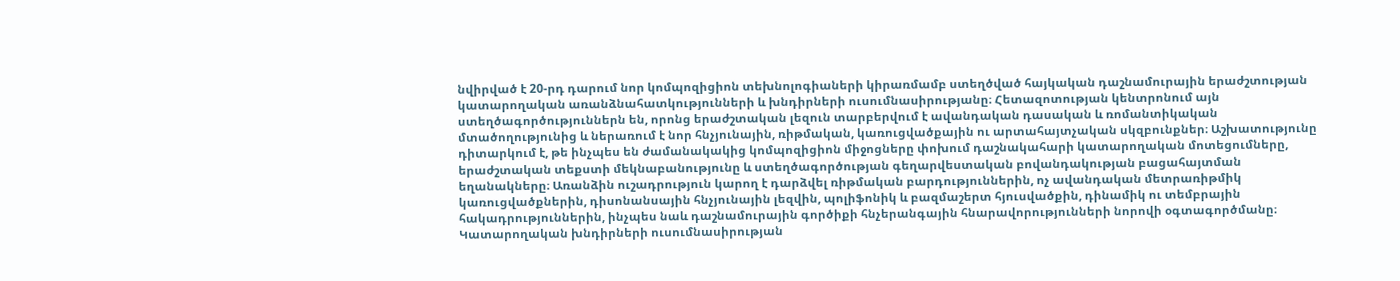նվիրված է 20-րդ դարում նոր կոմպոզիցիոն տեխնոլոգիաների կիրառմամբ ստեղծված հայկական դաշնամուրային երաժշտության կատարողական առանձնահատկությունների և խնդիրների ուսումնասիրությանը։ Հետազոտության կենտրոնում այն ստեղծագործություններն են, որոնց երաժշտական լեզուն տարբերվում է ավանդական դասական և ռոմանտիկական մտածողությունից և ներառում է նոր հնչյունային, ռիթմական, կառուցվածքային ու արտահայտչական սկզբունքներ։ Աշխատությունը դիտարկում է, թե ինչպես են ժամանակակից կոմպոզիցիոն միջոցները փոխում դաշնակահարի կատարողական մոտեցումները, երաժշտական տեքստի մեկնաբանությունը և ստեղծագործության գեղարվեստական բովանդակության բացահայտման եղանակները։ Առանձին ուշադրություն կարող է դարձվել ռիթմական բարդություններին, ոչ ավանդական մետրառիթմիկ կառուցվածքներին, դիսոնանսային հնչյունային լեզվին, պոլիֆոնիկ և բազմաշերտ հյուսվածքին, դինամիկ ու տեմբրային հակադրություններին, ինչպես նաև դաշնամուրային գործիքի հնչերանգային հնարավորությունների նորովի օգտագործմանը։ Կատարողական խնդիրների ուսումնասիրության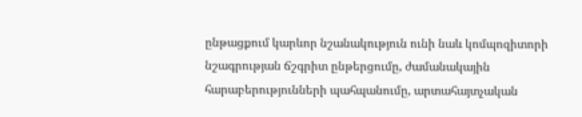ընթացքում կարևոր նշանակություն ունի նաև կոմպոզիտորի նշագրության ճշգրիտ ընթերցումը, ժամանակային հարաբերությունների պահպանումը, արտահայտչական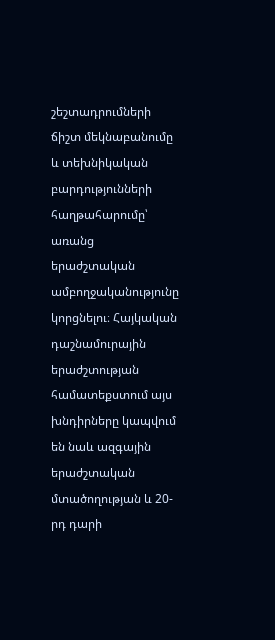շեշտադրումների ճիշտ մեկնաբանումը և տեխնիկական բարդությունների հաղթահարումը՝ առանց երաժշտական ամբողջականությունը կորցնելու։ Հայկական դաշնամուրային երաժշտության համատեքստում այս խնդիրները կապվում են նաև ազգային երաժշտական մտածողության և 20-րդ դարի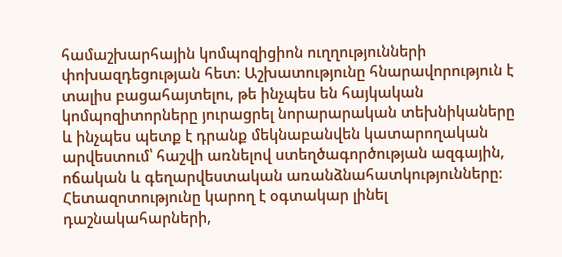համաշխարհային կոմպոզիցիոն ուղղությունների փոխազդեցության հետ։ Աշխատությունը հնարավորություն է տալիս բացահայտելու, թե ինչպես են հայկական կոմպոզիտորները յուրացրել նորարարական տեխնիկաները և ինչպես պետք է դրանք մեկնաբանվեն կատարողական արվեստում՝ հաշվի առնելով ստեղծագործության ազգային, ոճական և գեղարվեստական առանձնահատկությունները։ Հետազոտությունը կարող է օգտակար լինել դաշնակահարների,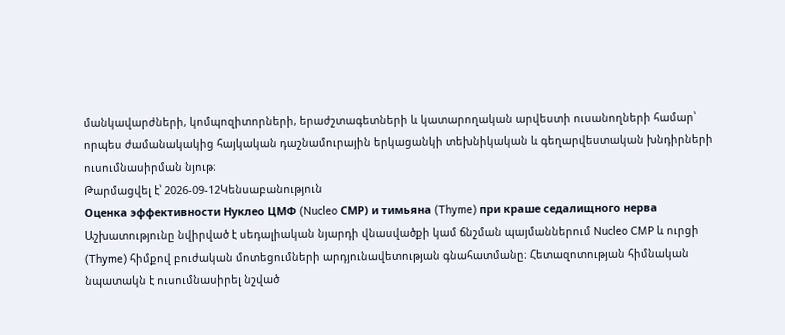մանկավարժների, կոմպոզիտորների, երաժշտագետների և կատարողական արվեստի ուսանողների համար՝ որպես ժամանակակից հայկական դաշնամուրային երկացանկի տեխնիկական և գեղարվեստական խնդիրների ուսումնասիրման նյութ։
Թարմացվել է՝ 2026-09-12Կենսաբանություն
Оценка эффективности Нуклео ЦМФ (Nucleo СМР) и тимьяна (Thyme) при краше седалищного нерва
Աշխատությունը նվիրված է սեդալիական նյարդի վնասվածքի կամ ճնշման պայմաններում Nucleo CMP և ուրցի (Thyme) հիմքով բուժական մոտեցումների արդյունավետության գնահատմանը։ Հետազոտության հիմնական նպատակն է ուսումնասիրել նշված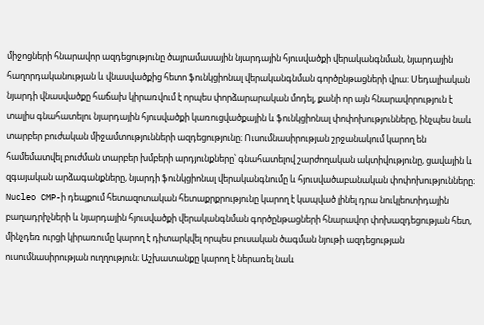միջոցների հնարավոր ազդեցությունը ծայրամասային նյարդային հյուսվածքի վերականգնման, նյարդային հաղորդականության և վնասվածքից հետո ֆունկցիոնալ վերականգնման գործընթացների վրա։ Սեդալիական նյարդի վնասվածքը հաճախ կիրառվում է որպես փորձարարական մոդել, քանի որ այն հնարավորություն է տալիս գնահատելու նյարդային հյուսվածքի կառուցվածքային և ֆունկցիոնալ փոփոխությունները, ինչպես նաև տարբեր բուժական միջամտությունների ազդեցությունը։ Ուսումնասիրության շրջանակում կարող են համեմատվել բուժման տարբեր խմբերի արդյունքները՝ գնահատելով շարժողական ակտիվությունը, ցավային և զգայական արձագանքները, նյարդի ֆունկցիոնալ վերականգնումը և հյուսվածաբանական փոփոխությունները։ Nucleo CMP-ի դեպքում հետազոտական հետաքրքրությունը կարող է կապված լինել դրա նուկլեոտիդային բաղադրիչների և նյարդային հյուսվածքի վերականգնման գործընթացների հնարավոր փոխազդեցության հետ, մինչդեռ ուրցի կիրառումը կարող է դիտարկվել որպես բուսական ծագման նյութի ազդեցության ուսումնասիրության ուղղություն։ Աշխատանքը կարող է ներառել նաև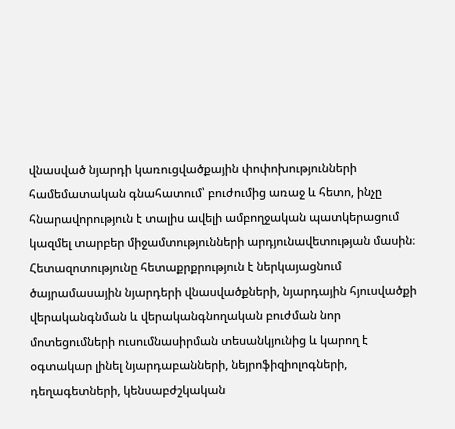վնասված նյարդի կառուցվածքային փոփոխությունների համեմատական գնահատում՝ բուժումից առաջ և հետո, ինչը հնարավորություն է տալիս ավելի ամբողջական պատկերացում կազմել տարբեր միջամտությունների արդյունավետության մասին։ Հետազոտությունը հետաքրքրություն է ներկայացնում ծայրամասային նյարդերի վնասվածքների, նյարդային հյուսվածքի վերականգնման և վերականգնողական բուժման նոր մոտեցումների ուսումնասիրման տեսանկյունից և կարող է օգտակար լինել նյարդաբանների, նեյրոֆիզիոլոգների, դեղագետների, կենսաբժշկական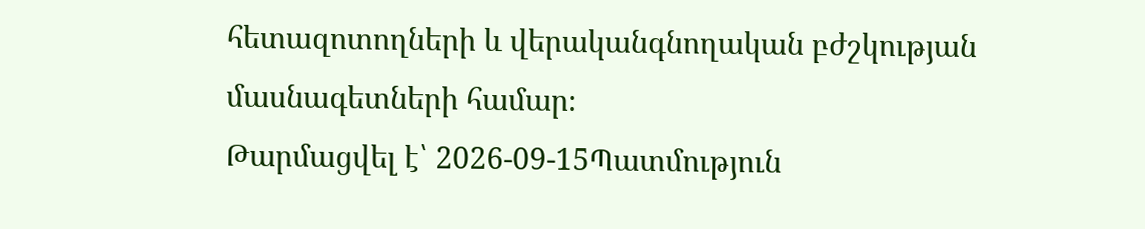հետազոտողների և վերականգնողական բժշկության մասնագետների համար։
Թարմացվել է՝ 2026-09-15Պատմություն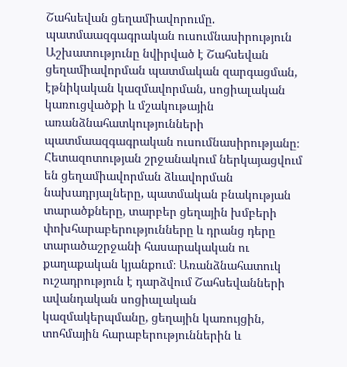Շահսեվան ցեղամիավորումը. պատմաազգագրական ուսումնասիրություն
Աշխատությունը նվիրված է Շահսեվան ցեղամիավորման պատմական զարգացման, էթնիկական կազմավորման, սոցիալական կառուցվածքի և մշակութային առանձնահատկությունների պատմաազգագրական ուսումնասիրությանը։ Հետազոտության շրջանակում ներկայացվում են ցեղամիավորման ձևավորման նախադրյալները, պատմական բնակության տարածքները, տարբեր ցեղային խմբերի փոխհարաբերությունները և դրանց դերը տարածաշրջանի հասարակական ու քաղաքական կյանքում։ Առանձնահատուկ ուշադրություն է դարձվում Շահսեվանների ավանդական սոցիալական կազմակերպմանը, ցեղային կառույցին, տոհմային հարաբերություններին և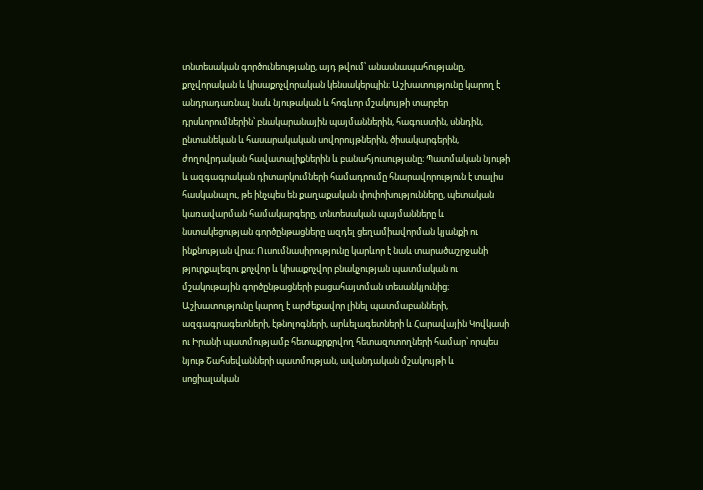տնտեսական գործունեությանը, այդ թվում՝ անասնապահությանը, քոչվորական և կիսաքոչվորական կենսակերպին։ Աշխատությունը կարող է անդրադառնալ նաև նյութական և հոգևոր մշակույթի տարբեր դրսևորումներին՝ բնակարանային պայմաններին, հագուստին, սննդին, ընտանեկան և հասարակական սովորույթներին, ծիսակարգերին, ժողովրդական հավատալիքներին և բանահյուսությանը։ Պատմական նյութի և ազգագրական դիտարկումների համադրումը հնարավորություն է տալիս հասկանալու, թե ինչպես են քաղաքական փոփոխությունները, պետական կառավարման համակարգերը, տնտեսական պայմանները և նստակեցության գործընթացները ազդել ցեղամիավորման կյանքի ու ինքնության վրա։ Ուսումնասիրությունը կարևոր է նաև տարածաշրջանի թյուրքալեզու քոչվոր և կիսաքոչվոր բնակչության պատմական ու մշակութային գործընթացների բացահայտման տեսանկյունից։ Աշխատությունը կարող է արժեքավոր լինել պատմաբանների, ազգագրագետների, էթնոլոգների, արևելագետների և Հարավային Կովկասի ու Իրանի պատմությամբ հետաքրքրվող հետազոտողների համար՝ որպես նյութ Շահսեվանների պատմության, ավանդական մշակույթի և սոցիալական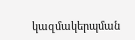կազմակերպման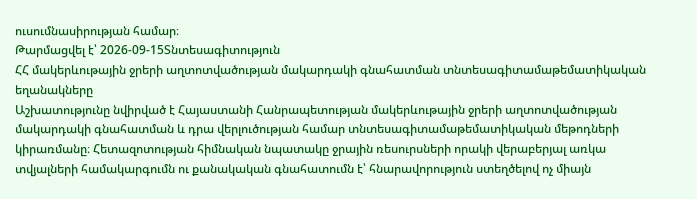ուսումնասիրության համար։
Թարմացվել է՝ 2026-09-15Տնտեսագիտություն
ՀՀ մակերևութային ջրերի աղտոտվածության մակարդակի գնահատման տնտեսագիտամաթեմատիկական եղանակները
Աշխատությունը նվիրված է Հայաստանի Հանրապետության մակերևութային ջրերի աղտոտվածության մակարդակի գնահատման և դրա վերլուծության համար տնտեսագիտամաթեմատիկական մեթոդների կիրառմանը։ Հետազոտության հիմնական նպատակը ջրային ռեսուրսների որակի վերաբերյալ առկա տվյալների համակարգումն ու քանակական գնահատումն է՝ հնարավորություն ստեղծելով ոչ միայն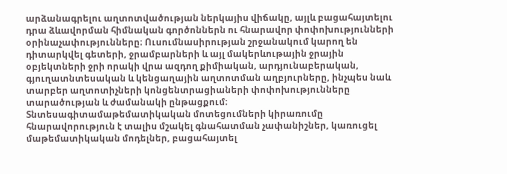արձանագրելու աղտոտվածության ներկայիս վիճակը, այլև բացահայտելու դրա ձևավորման հիմնական գործոններն ու հնարավոր փոփոխությունների օրինաչափությունները։ Ուսումնասիրության շրջանակում կարող են դիտարկվել գետերի, ջրամբարների և այլ մակերևութային ջրային օբյեկտների ջրի որակի վրա ազդող քիմիական, արդյունաբերական, գյուղատնտեսական և կենցաղային աղտոտման աղբյուրները, ինչպես նաև տարբեր աղտոտիչների կոնցենտրացիաների փոփոխությունները տարածության և ժամանակի ընթացքում։ Տնտեսագիտամաթեմատիկական մոտեցումների կիրառումը հնարավորություն է տալիս մշակել գնահատման չափանիշներ, կառուցել մաթեմատիկական մոդելներ, բացահայտել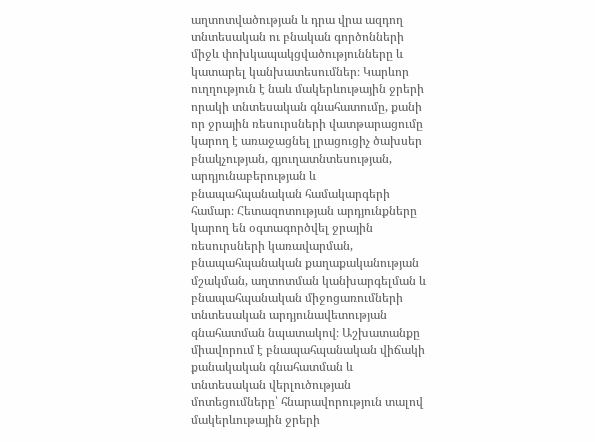աղտոտվածության և դրա վրա ազդող տնտեսական ու բնական գործոնների միջև փոխկապակցվածությունները և կատարել կանխատեսումներ։ Կարևոր ուղղություն է նաև մակերևութային ջրերի որակի տնտեսական գնահատումը, քանի որ ջրային ռեսուրսների վատթարացումը կարող է առաջացնել լրացուցիչ ծախսեր բնակչության, գյուղատնտեսության, արդյունաբերության և բնապահպանական համակարգերի համար։ Հետազոտության արդյունքները կարող են օգտագործվել ջրային ռեսուրսների կառավարման, բնապահպանական քաղաքականության մշակման, աղտոտման կանխարգելման և բնապահպանական միջոցառումների տնտեսական արդյունավետության գնահատման նպատակով։ Աշխատանքը միավորում է բնապահպանական վիճակի քանակական գնահատման և տնտեսական վերլուծության մոտեցումները՝ հնարավորություն տալով մակերևութային ջրերի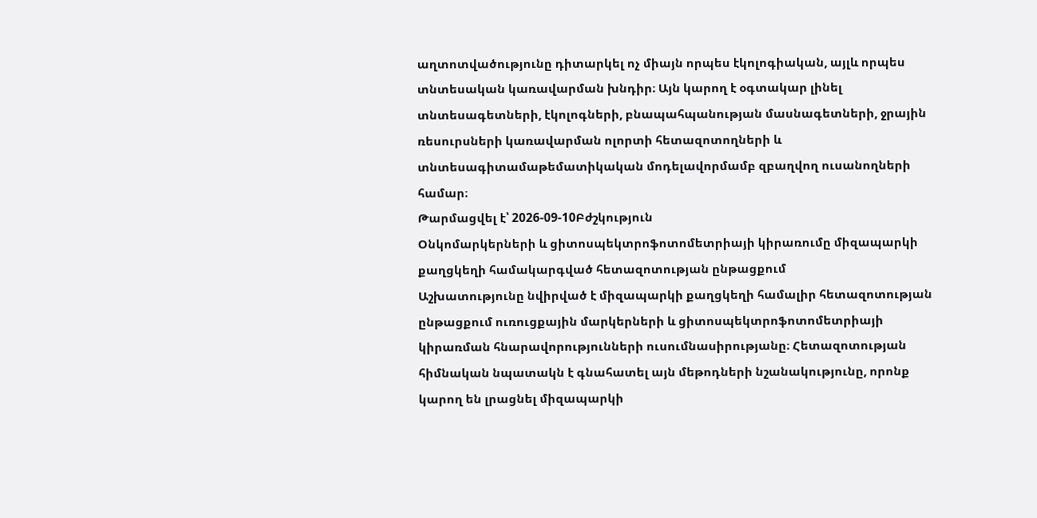աղտոտվածությունը դիտարկել ոչ միայն որպես էկոլոգիական, այլև որպես տնտեսական կառավարման խնդիր։ Այն կարող է օգտակար լինել տնտեսագետների, էկոլոգների, բնապահպանության մասնագետների, ջրային ռեսուրսների կառավարման ոլորտի հետազոտողների և տնտեսագիտամաթեմատիկական մոդելավորմամբ զբաղվող ուսանողների համար։
Թարմացվել է՝ 2026-09-10Բժշկություն
Օնկոմարկերների և ցիտոսպեկտրոֆոտոմետրիայի կիրառումը միզապարկի քաղցկեղի համակարգված հետազոտության ընթացքում
Աշխատությունը նվիրված է միզապարկի քաղցկեղի համալիր հետազոտության ընթացքում ուռուցքային մարկերների և ցիտոսպեկտրոֆոտոմետրիայի կիրառման հնարավորությունների ուսումնասիրությանը։ Հետազոտության հիմնական նպատակն է գնահատել այն մեթոդների նշանակությունը, որոնք կարող են լրացնել միզապարկի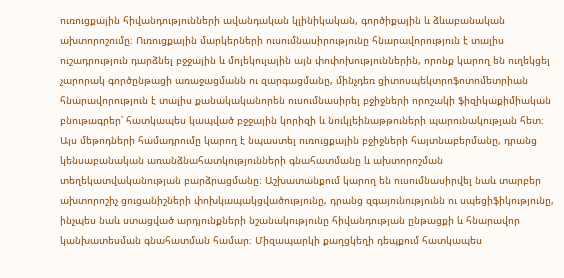ուռուցքային հիվանդությունների ավանդական կլինիկական, գործիքային և ձևաբանական ախտորոշումը։ Ուռուցքային մարկերների ուսումնասիրությունը հնարավորություն է տալիս ուշադրություն դարձնել բջջային և մոլեկուլային այն փոփոխություններին, որոնք կարող են ուղեկցել չարորակ գործընթացի առաջացմանն ու զարգացմանը, մինչդեռ ցիտոսպեկտրոֆոտոմետրիան հնարավորություն է տալիս քանակականորեն ուսումնասիրել բջիջների որոշակի ֆիզիկաքիմիական բնութագրեր՝ հատկապես կապված բջջային կորիզի և նուկլեինաթթուների պարունակության հետ։ Այս մեթոդների համադրումը կարող է նպաստել ուռուցքային բջիջների հայտնաբերմանը, դրանց կենսաբանական առանձնահատկությունների գնահատմանը և ախտորոշման տեղեկատվականության բարձրացմանը։ Աշխատանքում կարող են ուսումնասիրվել նաև տարբեր ախտորոշիչ ցուցանիշների փոխկապակցվածությունը, դրանց զգայունությունն ու սպեցիֆիկությունը, ինչպես նաև ստացված արդյունքների նշանակությունը հիվանդության ընթացքի և հնարավոր կանխատեսման գնահատման համար։ Միզապարկի քաղցկեղի դեպքում հատկապես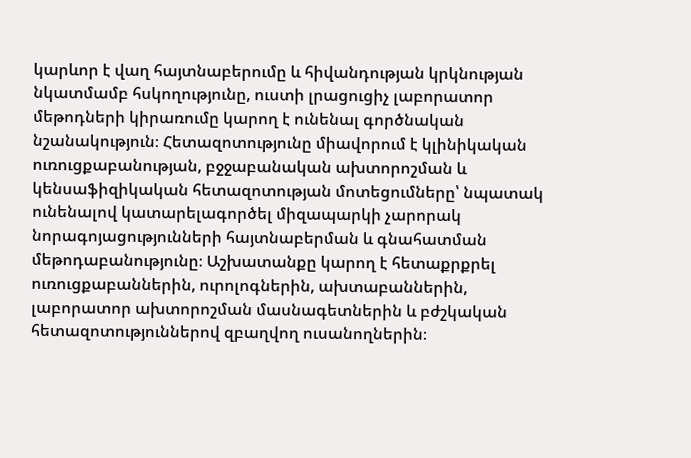կարևոր է վաղ հայտնաբերումը և հիվանդության կրկնության նկատմամբ հսկողությունը, ուստի լրացուցիչ լաբորատոր մեթոդների կիրառումը կարող է ունենալ գործնական նշանակություն։ Հետազոտությունը միավորում է կլինիկական ուռուցքաբանության, բջջաբանական ախտորոշման և կենսաֆիզիկական հետազոտության մոտեցումները՝ նպատակ ունենալով կատարելագործել միզապարկի չարորակ նորագոյացությունների հայտնաբերման և գնահատման մեթոդաբանությունը։ Աշխատանքը կարող է հետաքրքրել ուռուցքաբաններին, ուրոլոգներին, ախտաբաններին, լաբորատոր ախտորոշման մասնագետներին և բժշկական հետազոտություններով զբաղվող ուսանողներին։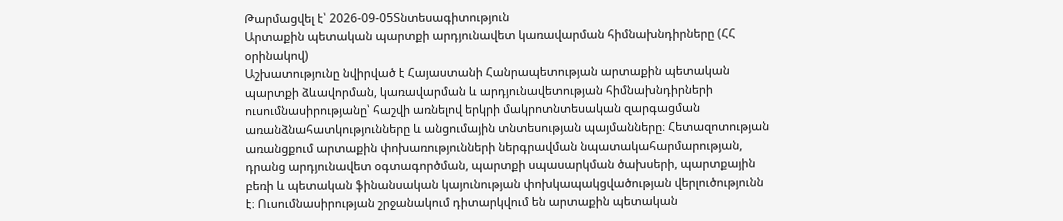Թարմացվել է՝ 2026-09-05Տնտեսագիտություն
Արտաքին պետական պարտքի արդյունավետ կառավարման հիմնախնդիրները (ՀՀ օրինակով)
Աշխատությունը նվիրված է Հայաստանի Հանրապետության արտաքին պետական պարտքի ձևավորման, կառավարման և արդյունավետության հիմնախնդիրների ուսումնասիրությանը՝ հաշվի առնելով երկրի մակրոտնտեսական զարգացման առանձնահատկությունները և անցումային տնտեսության պայմանները։ Հետազոտության առանցքում արտաքին փոխառությունների ներգրավման նպատակահարմարության, դրանց արդյունավետ օգտագործման, պարտքի սպասարկման ծախսերի, պարտքային բեռի և պետական ֆինանսական կայունության փոխկապակցվածության վերլուծությունն է։ Ուսումնասիրության շրջանակում դիտարկվում են արտաքին պետական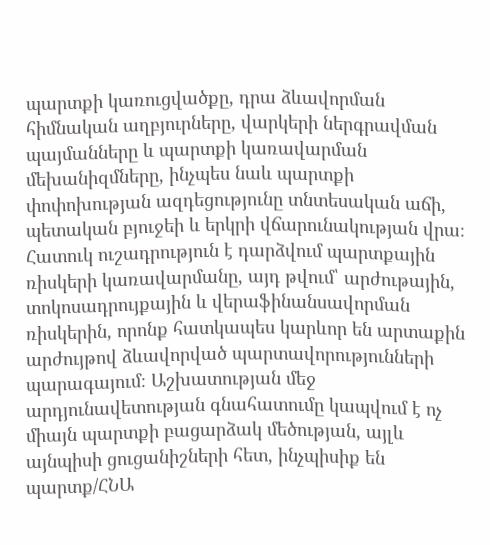պարտքի կառուցվածքը, դրա ձևավորման հիմնական աղբյուրները, վարկերի ներգրավման պայմանները և պարտքի կառավարման մեխանիզմները, ինչպես նաև պարտքի փոփոխության ազդեցությունը տնտեսական աճի, պետական բյուջեի և երկրի վճարունակության վրա։ Հատուկ ուշադրություն է դարձվում պարտքային ռիսկերի կառավարմանը, այդ թվում՝ արժութային, տոկոսադրույքային և վերաֆինանսավորման ռիսկերին, որոնք հատկապես կարևոր են արտաքին արժույթով ձևավորված պարտավորությունների պարագայում։ Աշխատության մեջ արդյունավետության գնահատումը կապվում է ոչ միայն պարտքի բացարձակ մեծության, այլև այնպիսի ցուցանիշների հետ, ինչպիսիք են պարտք/ՀՆԱ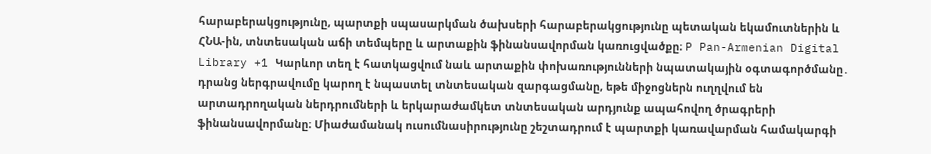հարաբերակցությունը, պարտքի սպասարկման ծախսերի հարաբերակցությունը պետական եկամուտներին և ՀՆԱ-ին, տնտեսական աճի տեմպերը և արտաքին ֆինանսավորման կառուցվածքը։ P Pan-Armenian Digital Library +1 Կարևոր տեղ է հատկացվում նաև արտաքին փոխառությունների նպատակային օգտագործմանը․ դրանց ներգրավումը կարող է նպաստել տնտեսական զարգացմանը, եթե միջոցներն ուղղվում են արտադրողական ներդրումների և երկարաժամկետ տնտեսական արդյունք ապահովող ծրագրերի ֆինանսավորմանը։ Միաժամանակ ուսումնասիրությունը շեշտադրում է պարտքի կառավարման համակարգի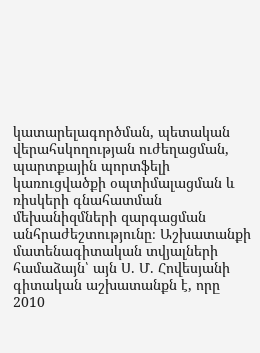կատարելագործման, պետական վերահսկողության ուժեղացման, պարտքային պորտֆելի կառուցվածքի օպտիմալացման և ռիսկերի գնահատման մեխանիզմների զարգացման անհրաժեշտությունը։ Աշխատանքի մատենագիտական տվյալների համաձայն՝ այն Ս. Մ. Հովեսյանի գիտական աշխատանքն է, որը 2010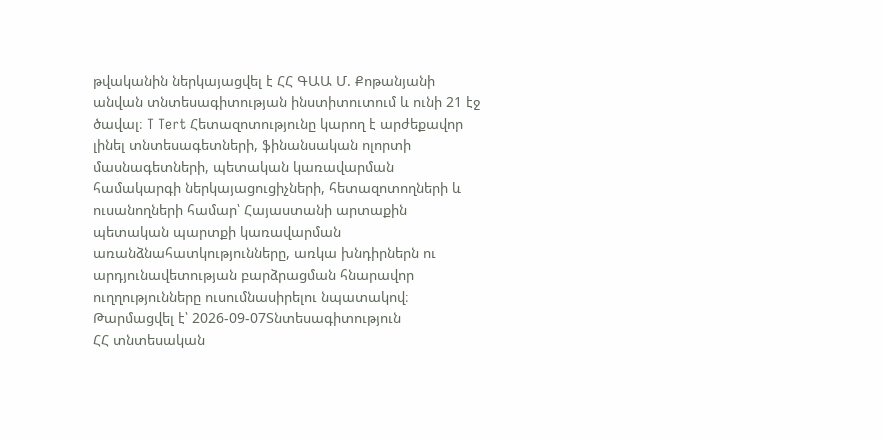թվականին ներկայացվել է ՀՀ ԳԱԱ Մ. Քոթանյանի անվան տնտեսագիտության ինստիտուտում և ունի 21 էջ ծավալ։ T Tert Հետազոտությունը կարող է արժեքավոր լինել տնտեսագետների, ֆինանսական ոլորտի մասնագետների, պետական կառավարման համակարգի ներկայացուցիչների, հետազոտողների և ուսանողների համար՝ Հայաստանի արտաքին պետական պարտքի կառավարման առանձնահատկությունները, առկա խնդիրներն ու արդյունավետության բարձրացման հնարավոր ուղղությունները ուսումնասիրելու նպատակով։
Թարմացվել է՝ 2026-09-07Տնտեսագիտություն
ՀՀ տնտեսական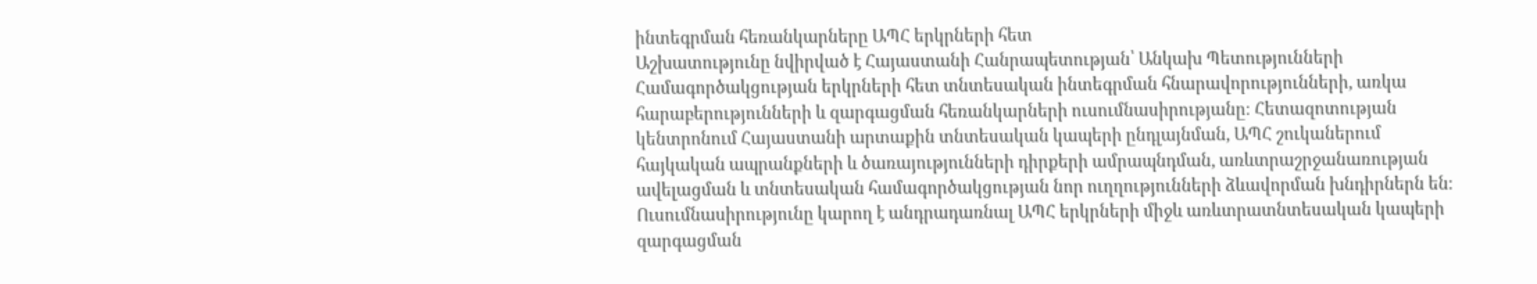ինտեգրման հեռանկարները ԱՊՀ երկրների հետ
Աշխատությունը նվիրված է Հայաստանի Հանրապետության՝ Անկախ Պետությունների Համագործակցության երկրների հետ տնտեսական ինտեգրման հնարավորությունների, առկա հարաբերությունների և զարգացման հեռանկարների ուսումնասիրությանը։ Հետազոտության կենտրոնում Հայաստանի արտաքին տնտեսական կապերի ընդլայնման, ԱՊՀ շուկաներում հայկական ապրանքների և ծառայությունների դիրքերի ամրապնդման, առևտրաշրջանառության ավելացման և տնտեսական համագործակցության նոր ուղղությունների ձևավորման խնդիրներն են։ Ուսումնասիրությունը կարող է անդրադառնալ ԱՊՀ երկրների միջև առևտրատնտեսական կապերի զարգացման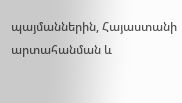պայմաններին, Հայաստանի արտահանման և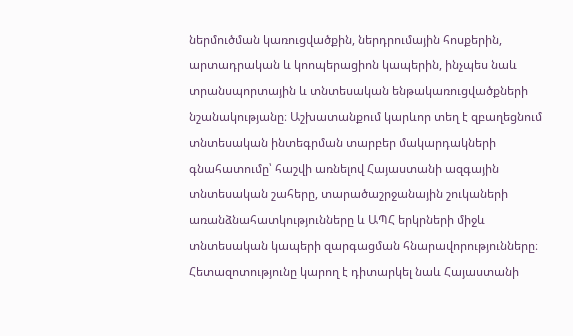ներմուծման կառուցվածքին, ներդրումային հոսքերին, արտադրական և կոոպերացիոն կապերին, ինչպես նաև տրանսպորտային և տնտեսական ենթակառուցվածքների նշանակությանը։ Աշխատանքում կարևոր տեղ է զբաղեցնում տնտեսական ինտեգրման տարբեր մակարդակների գնահատումը՝ հաշվի առնելով Հայաստանի ազգային տնտեսական շահերը, տարածաշրջանային շուկաների առանձնահատկությունները և ԱՊՀ երկրների միջև տնտեսական կապերի զարգացման հնարավորությունները։ Հետազոտությունը կարող է դիտարկել նաև Հայաստանի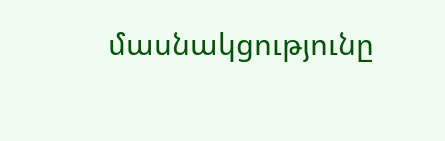մասնակցությունը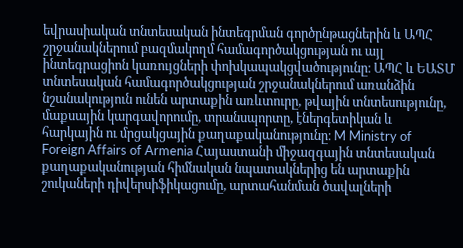եվրասիական տնտեսական ինտեգրման գործընթացներին և ԱՊՀ շրջանակներում բազմակողմ համագործակցության ու այլ ինտեգրացիոն կառույցների փոխկապակցվածությունը։ ԱՊՀ և ԵԱՏՄ տնտեսական համագործակցության շրջանակներում առանձին նշանակություն ունեն արտաքին առևտուրը, թվային տնտեսությունը, մաքսային կարգավորումը, տրանսպորտը, էներգետիկան և հարկային ու մրցակցային քաղաքականությունը։ M Ministry of Foreign Affairs of Armenia Հայաստանի միջազգային տնտեսական քաղաքականության հիմնական նպատակներից են արտաքին շուկաների դիվերսիֆիկացումը, արտահանման ծավալների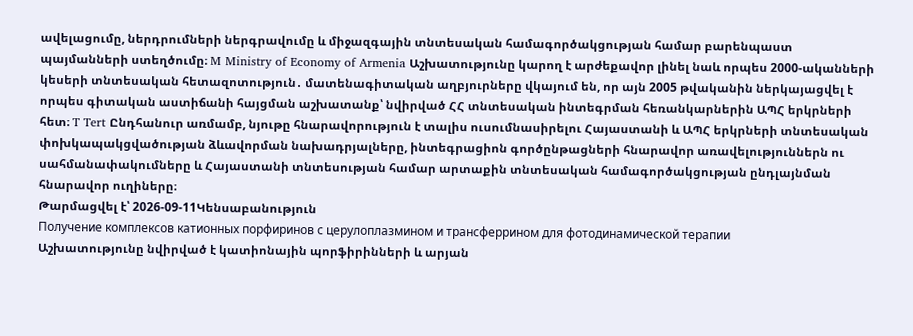ավելացումը, ներդրումների ներգրավումը և միջազգային տնտեսական համագործակցության համար բարենպաստ պայմանների ստեղծումը։ M Ministry of Economy of Armenia Աշխատությունը կարող է արժեքավոր լինել նաև որպես 2000-ականների կեսերի տնտեսական հետազոտություն․ մատենագիտական աղբյուրները վկայում են, որ այն 2005 թվականին ներկայացվել է որպես գիտական աստիճանի հայցման աշխատանք՝ նվիրված ՀՀ տնտեսական ինտեգրման հեռանկարներին ԱՊՀ երկրների հետ։ T Tert Ընդհանուր առմամբ, նյութը հնարավորություն է տալիս ուսումնասիրելու Հայաստանի և ԱՊՀ երկրների տնտեսական փոխկապակցվածության ձևավորման նախադրյալները, ինտեգրացիոն գործընթացների հնարավոր առավելություններն ու սահմանափակումները և Հայաստանի տնտեսության համար արտաքին տնտեսական համագործակցության ընդլայնման հնարավոր ուղիները։
Թարմացվել է՝ 2026-09-11Կենսաբանություն
Получение комплексов катионных порфиринов с церулоплазмином и трансферрином для фотодинамической терапии
Աշխատությունը նվիրված է կատիոնային պորֆիրինների և արյան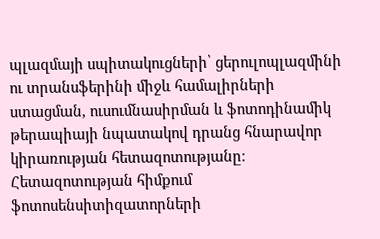պլազմայի սպիտակուցների՝ ցերուլոպլազմինի ու տրանսֆերինի միջև համալիրների ստացման, ուսումնասիրման և ֆոտոդինամիկ թերապիայի նպատակով դրանց հնարավոր կիրառության հետազոտությանը։ Հետազոտության հիմքում ֆոտոսենսիտիզատորների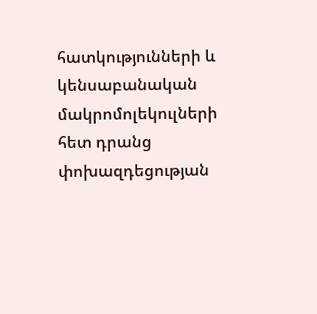հատկությունների և կենսաբանական մակրոմոլեկուլների հետ դրանց փոխազդեցության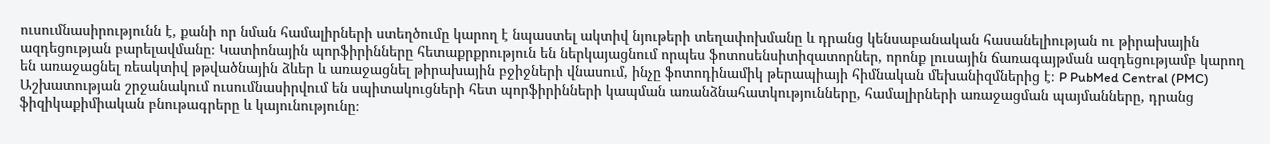ուսումնասիրությունն է, քանի որ նման համալիրների ստեղծումը կարող է նպաստել ակտիվ նյութերի տեղափոխմանը և դրանց կենսաբանական հասանելիության ու թիրախային ազդեցության բարելավմանը։ Կատիոնային պորֆիրինները հետաքրքրություն են ներկայացնում որպես ֆոտոսենսիտիզատորներ, որոնք լուսային ճառագայթման ազդեցությամբ կարող են առաջացնել ռեակտիվ թթվածնային ձևեր և առաջացնել թիրախային բջիջների վնասում, ինչը ֆոտոդինամիկ թերապիայի հիմնական մեխանիզմներից է։ P PubMed Central (PMC) Աշխատության շրջանակում ուսումնասիրվում են սպիտակուցների հետ պորֆիրինների կապման առանձնահատկությունները, համալիրների առաջացման պայմանները, դրանց ֆիզիկաքիմիական բնութագրերը և կայունությունը։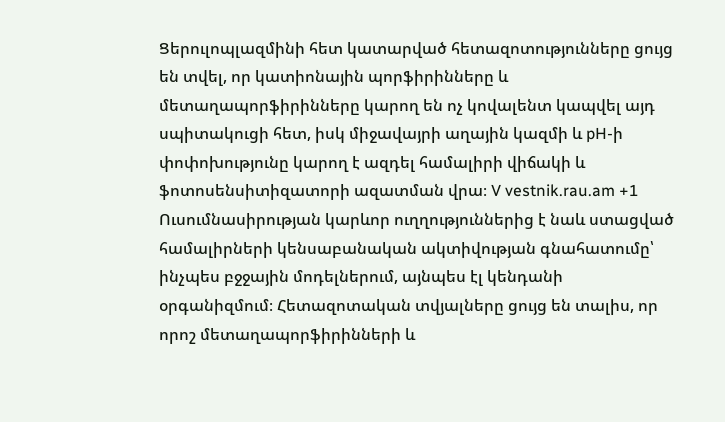Ցերուլոպլազմինի հետ կատարված հետազոտությունները ցույց են տվել, որ կատիոնային պորֆիրինները և մետաղապորֆիրինները կարող են ոչ կովալենտ կապվել այդ սպիտակուցի հետ, իսկ միջավայրի աղային կազմի և pH-ի փոփոխությունը կարող է ազդել համալիրի վիճակի և ֆոտոսենսիտիզատորի ազատման վրա։ V vestnik.rau.am +1 Ուսումնասիրության կարևոր ուղղություններից է նաև ստացված համալիրների կենսաբանական ակտիվության գնահատումը՝ ինչպես բջջային մոդելներում, այնպես էլ կենդանի օրգանիզմում։ Հետազոտական տվյալները ցույց են տալիս, որ որոշ մետաղապորֆիրինների և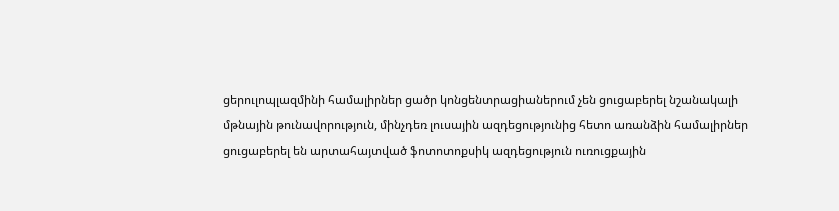ցերուլոպլազմինի համալիրներ ցածր կոնցենտրացիաներում չեն ցուցաբերել նշանակալի մթնային թունավորություն, մինչդեռ լուսային ազդեցությունից հետո առանձին համալիրներ ցուցաբերել են արտահայտված ֆոտոտոքսիկ ազդեցություն ուռուցքային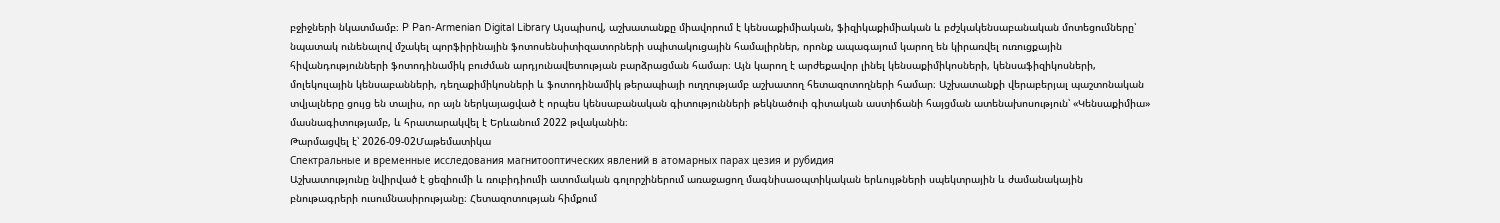բջիջների նկատմամբ։ P Pan-Armenian Digital Library Այսպիսով, աշխատանքը միավորում է կենսաքիմիական, ֆիզիկաքիմիական և բժշկակենսաբանական մոտեցումները՝ նպատակ ունենալով մշակել պորֆիրինային ֆոտոսենսիտիզատորների սպիտակուցային համալիրներ, որոնք ապագայում կարող են կիրառվել ուռուցքային հիվանդությունների ֆոտոդինամիկ բուժման արդյունավետության բարձրացման համար։ Այն կարող է արժեքավոր լինել կենսաքիմիկոսների, կենսաֆիզիկոսների, մոլեկուլային կենսաբանների, դեղաքիմիկոսների և ֆոտոդինամիկ թերապիայի ուղղությամբ աշխատող հետազոտողների համար։ Աշխատանքի վերաբերյալ պաշտոնական տվյալները ցույց են տալիս, որ այն ներկայացված է որպես կենսաբանական գիտությունների թեկնածուի գիտական աստիճանի հայցման ատենախոսություն՝ «Կենսաքիմիա» մասնագիտությամբ, և հրատարակվել է Երևանում 2022 թվականին։
Թարմացվել է՝ 2026-09-02Մաթեմատիկա
Спектральные и временные исследования магнитооптических явлений в атомарных парах цезия и рубидия
Աշխատությունը նվիրված է ցեզիումի և ռուբիդիումի ատոմական գոլորշիներում առաջացող մագնիսաօպտիկական երևույթների սպեկտրային և ժամանակային բնութագրերի ուսումնասիրությանը։ Հետազոտության հիմքում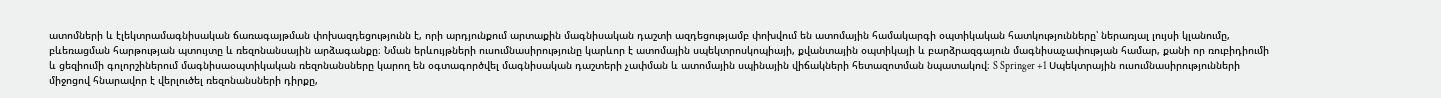ատոմների և էլեկտրամագնիսական ճառագայթման փոխազդեցությունն է, որի արդյունքում արտաքին մագնիսական դաշտի ազդեցությամբ փոխվում են ատոմային համակարգի օպտիկական հատկությունները՝ ներառյալ լույսի կլանումը, բևեռացման հարթության պտույտը և ռեզոնանսային արձագանքը։ Նման երևույթների ուսումնասիրությունը կարևոր է ատոմային սպեկտրոսկոպիայի, քվանտային օպտիկայի և բարձրազգայուն մագնիսաչափության համար, քանի որ ռուբիդիումի և ցեզիումի գոլորշիներում մագնիսաօպտիկական ռեզոնանսները կարող են օգտագործվել մագնիսական դաշտերի չափման և ատոմային սպինային վիճակների հետազոտման նպատակով։ S Springer +1 Սպեկտրային ուսումնասիրությունների միջոցով հնարավոր է վերլուծել ռեզոնանսների դիրքը,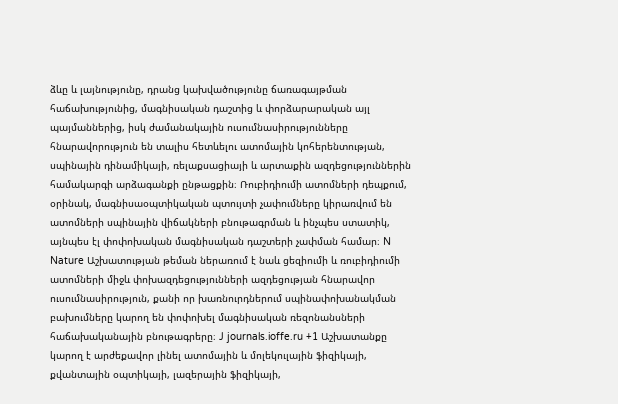ձևը և լայնությունը, դրանց կախվածությունը ճառագայթման հաճախությունից, մագնիսական դաշտից և փորձարարական այլ պայմաններից, իսկ ժամանակային ուսումնասիրությունները հնարավորություն են տալիս հետևելու ատոմային կոհերենտության, սպինային դինամիկայի, ռելաքսացիայի և արտաքին ազդեցություններին համակարգի արձագանքի ընթացքին։ Ռուբիդիումի ատոմների դեպքում, օրինակ, մագնիսաօպտիկական պտույտի չափումները կիրառվում են ատոմների սպինային վիճակների բնութագրման և ինչպես ստատիկ, այնպես էլ փոփոխական մագնիսական դաշտերի չափման համար։ N Nature Աշխատության թեման ներառում է նաև ցեզիումի և ռուբիդիումի ատոմների միջև փոխազդեցությունների ազդեցության հնարավոր ուսումնասիրություն, քանի որ խառնուրդներում սպինափոխանակման բախումները կարող են փոփոխել մագնիսական ռեզոնանսների հաճախականային բնութագրերը։ J journals.ioffe.ru +1 Աշխատանքը կարող է արժեքավոր լինել ատոմային և մոլեկուլային ֆիզիկայի, քվանտային օպտիկայի, լազերային ֆիզիկայի,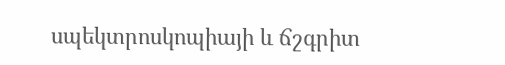սպեկտրոսկոպիայի և ճշգրիտ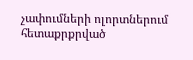չափումների ոլորտներում հետաքրքրված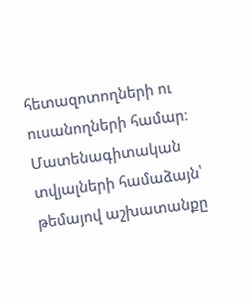հետազոտողների ու ուսանողների համար։ Մատենագիտական տվյալների համաձայն՝ թեմայով աշխատանքը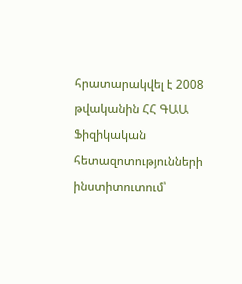հրատարակվել է 2008 թվականին ՀՀ ԳԱԱ Ֆիզիկական հետազոտությունների ինստիտուտում՝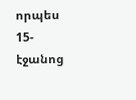որպես 15-էջանոց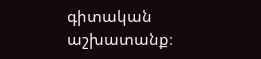գիտական աշխատանք։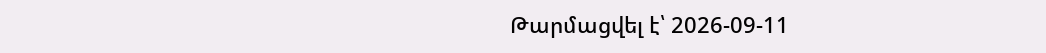Թարմացվել է՝ 2026-09-11